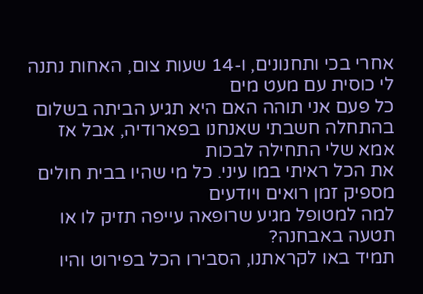אחרי בכי ותחנונים, ו-14 שעות צום, האחות נתנה לי כוסית עם מעט מים
כל פעם אני תוהה האם היא תגיע הביתה בשלום
בהתחלה חשבתי שאנחנו בפארודיה, אבל אז אמא שלי התחילה לבכות
את הכל ראיתי במו עיני. כל מי שהיו בבית חולים מספיק זמן רואים ויודעים
למה למטופל מגיע שרופאה עייפה תזיק לו או תטעה באבחנה?
תמיד באו לקראתנו, הסבירו הכל בפירוט והיו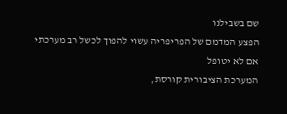שם בשבילנו
הפצע המדמם של הפריפריה עשוי להפוך לכשל רב מערכתי אם לא יטופל
המערכת הציבורית קורסת,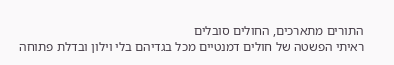התורים מתארכים, החולים סובלים
ראיתי הפשטה של חולים דמנטיים מכל בגדיהם בלי וילון ובדלת פתוחה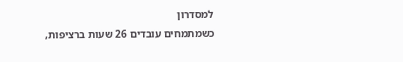למסדרון
כשמתמחים עובדים 26 שעות ברציפות,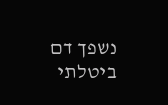נשפך דם
ביטלתי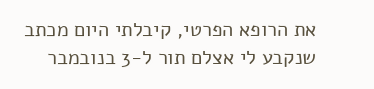את הרופא הפרטי, קיבלתי היום מכתב שנקבע לי אצלם תור ל-3 בנובמבר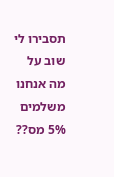תסבירו לי שוב על מה אנחנו משלמים 5% מס??